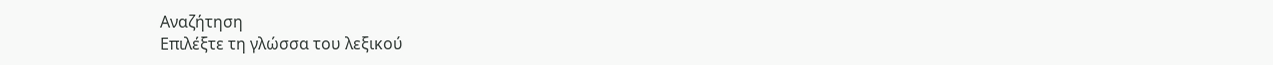Αναζήτηση
Επιλέξτε τη γλώσσα του λεξικού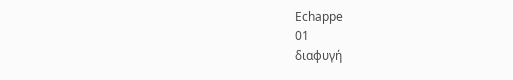Echappe
01
διαφυγή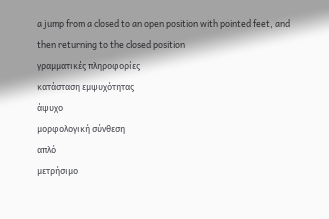a jump from a closed to an open position with pointed feet, and then returning to the closed position
γραμματικές πληροφορίες
κατάσταση εμψυχότητας
άψυχο
μορφολογική σύνθεση
απλό
μετρήσιμο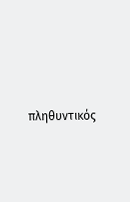πληθυντικός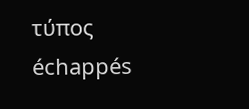τύπος
échappés